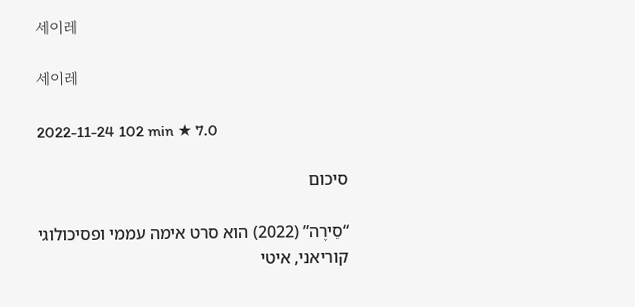세이레

세이레

2022-11-24 102 min ★ 7.0

סיכום

“סֵירֶה” (2022) הוא סרט אימה עממי ופסיכולוגי קוריאני, איטי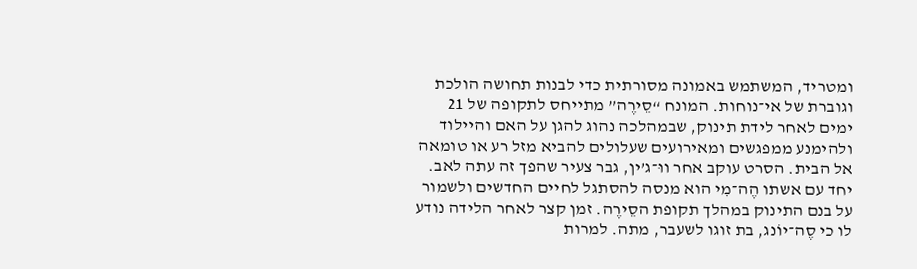ומטריד, המשתמש באמונה מסורתית כדי לבנות תחושה הולכת וגוברת של אי־נוחות. המונח “סֵירֶה” מתייחס לתקופה של 21 ימים לאחר לידת תינוק, שבמהלכה נהוג להגן על האם והיילוד ולהימנע ממפגשים ומאירועים שעלולים להביא מזל רע או טומאה אל הבית. הסרט עוקב אחר ווּ־ג’ין, גבר צעיר שהפך זה עתה לאב. יחד עם אשתו הֶה־מִי הוא מנסה להסתגל לחיים החדשים ולשמור על בנם התינוק במהלך תקופת הסֵירֶה. זמן קצר לאחר הלידה נודע לו כי סֶה־יוֹנג, בת זוגו לשעבר, מתה. למרות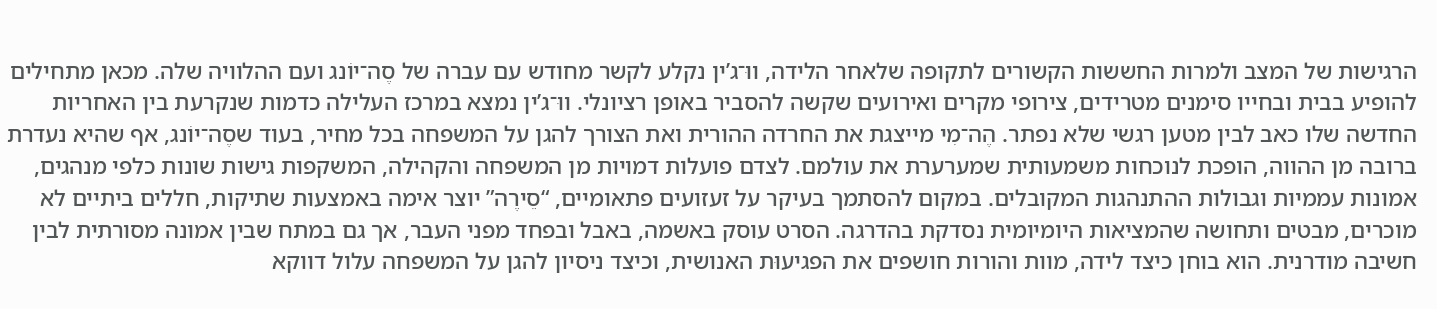הרגישות של המצב ולמרות החששות הקשורים לתקופה שלאחר הלידה, ווּ־ג’ין נקלע לקשר מחודש עם עברה של סֶה־יוֹנג ועם ההלוויה שלה. מכאן מתחילים להופיע בבית ובחייו סימנים מטרידים, צירופי מקרים ואירועים שקשה להסביר באופן רציונלי. ווּ־ג’ין נמצא במרכז העלילה כדמות שנקרעת בין האחריות החדשה שלו כאב לבין מטען רגשי שלא נפתר. הֶה־מִי מייצגת את החרדה ההורית ואת הצורך להגן על המשפחה בכל מחיר, בעוד שסֶה־יוֹנג, אף שהיא נעדרת ברובה מן ההווה, הופכת לנוכחות משמעותית שמערערת את עולמם. לצדם פועלות דמויות מן המשפחה והקהילה, המשקפות גישות שונות כלפי מנהגים, אמונות עממיות וגבולות ההתנהגות המקובלים. במקום להסתמך בעיקר על זעזועים פתאומיים, “סֵירֶה” יוצר אימה באמצעות שתיקות, חללים ביתיים לא מוכרים, מבטים ותחושה שהמציאות היומיומית נסדקת בהדרגה. הסרט עוסק באשמה, באבל ובפחד מפני העבר, אך גם במתח שבין אמונה מסורתית לבין חשיבה מודרנית. הוא בוחן כיצד לידה, מוות והורות חושפים את הפגיעוּת האנושית, וכיצד ניסיון להגן על המשפחה עלול דווקא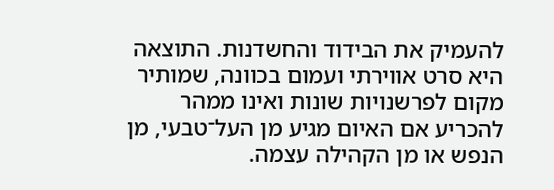להעמיק את הבידוד והחשדנות. התוצאה היא סרט אווירתי ועמום בכוונה, שמותיר מקום לפרשנויות שונות ואינו ממהר להכריע אם האיום מגיע מן העל־טבעי, מן הנפש או מן הקהילה עצמה.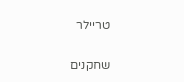טריילר

שחקנים